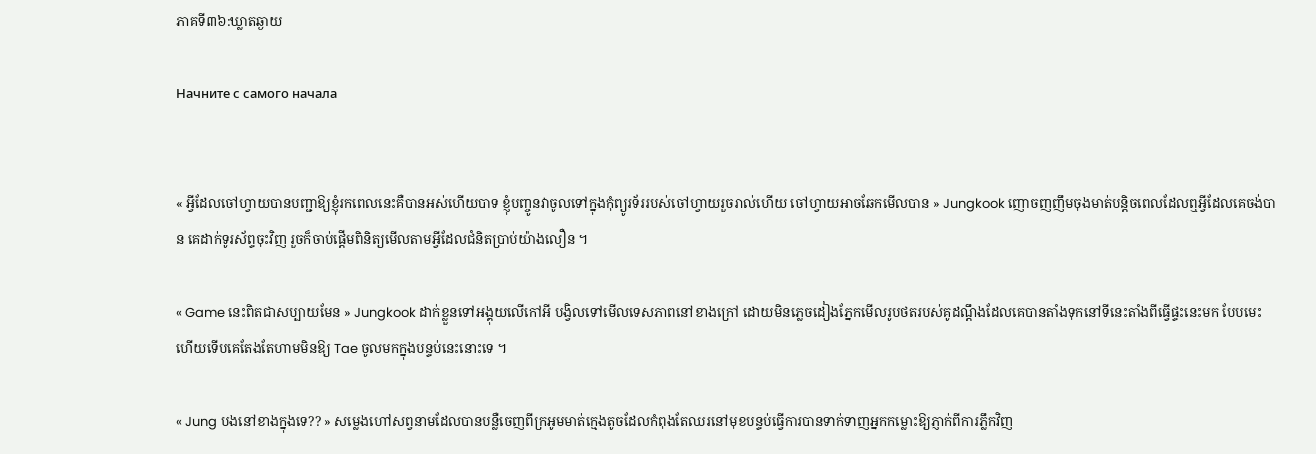ភាគទី៣៦:ឃ្លាតឆ្ងាយ

Начните с самого начала


« អ្វីដែលចៅហ្វាយបានបញ្ជាឱ្យខ្ញុំរកពេលនេះគឺបានអស់ហើយបាទ ខ្ញុំបញ្ចូនវាចូលទៅក្នុងកុំព្យូរទ័ររបស់ចៅហ្វាយរួចរាល់ហើយ ចៅហ្វាយអាចឆែកមើលបាន » Jungkook ញោចញញឹមចុងមាត់បន្តិចពេលដែលឮអ្វីដែលគេចង់បាន គេដាក់ទូរស័ព្ទចុះវិញ រួចក៏ចាប់ផ្តើមពិនិត្យមើលតាមអ្វីដែលជំនិតប្រាប់យ៉ាងលឿន ។

« Game នេះពិតជាសប្បាយមែន » Jungkook ដាក់ខ្លួនទៅអង្គុយលើកៅអី បង្វិលទៅមើលទេសភាពនៅខាងក្រៅ ដោយមិនភ្លេចដៀងភ្នែកមើលរូបថតរបស់គូដណ្តឹងដែលគេបានតាំងទុកនៅទីនេះតាំងពីធ្វើផ្ទះនេះមក បែបមេះហើយទើបគេតែងតែហាមមិនឱ្យ Tae ចូលមកក្នុងបន្ទប់នេះនោះទេ ។

« Jung បងនៅខាងក្នុងទេ?? » សម្លេងហៅសព្វនាមដែលបានបន្លឺចេញពីក្រអូមមាត់ក្មេងតូចដែលកំពុងតែឈរនៅមុខបន្ទប់ធ្វើការបានទាក់ទាញអ្នកកម្លោះឱ្យភ្ញាក់ពីការភ្លឹកវិញ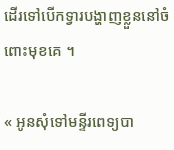ដើរទៅបើកទ្វារបង្ហាញខ្លួននៅចំពោះមុខគេ ។

« អូនសុំទៅមន្ទីរពេទ្យបា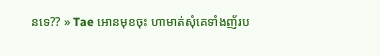នទេ?? » Tae អោនមុខចុះ ហាមាត់សុំគេទាំងញ័រប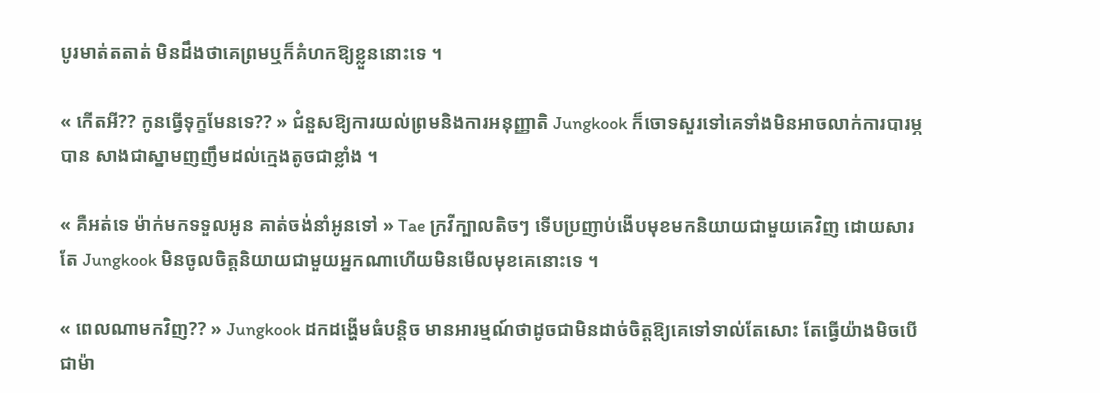បូរមាត់តតាត់ មិនដឹងថាគេព្រមឬក៏គំហកឱ្យខ្លួននោះទេ ។

« កើតអី?? កូនធ្វើទុក្ខមែនទេ?? » ជំនួសឱ្យការយល់ព្រមនិងការអនុញ្ញាតិ Jungkook ក៏ចោទសួរទៅគេទាំងមិនអាចលាក់ការបារម្ភបាន សាងជាស្នាមញញឹមដល់ក្មេងតូចជាខ្លាំង ។

« គឺអត់ទេ ម៉ាក់មកទទួលអូន គាត់ចង់នាំអូនទៅ » Tae ក្រវីក្បាលតិចៗ ទើបប្រញាប់ងើបមុខមកនិយាយជាមួយគេវិញ ដោយសារតែ Jungkook មិនចូលចិត្តនិយាយជាមួយអ្នកណាហើយមិនមើលមុខគេនោះទេ ។

« ពេលណាមកវិញ?? » Jungkook ដកដង្ហើមធំបន្តិច មានអារម្មណ៍ថាដូចជាមិនដាច់ចិត្តឱ្យគេទៅទាល់តែសោះ តែធ្វើយ៉ាងមិចបើជាម៉ា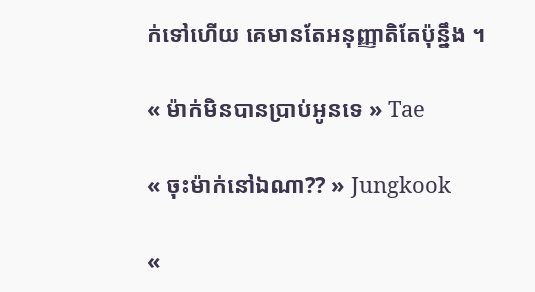ក់ទៅហើយ គេមានតែអនុញ្ញាតិតែប៉ុន្នឹង ។

« ម៉ាក់មិនបានប្រាប់អូនទេ » Tae

« ចុះម៉ាក់នៅឯណា?? » Jungkook

«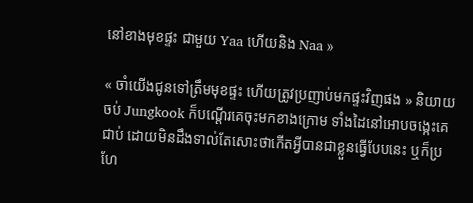នៅខាងមុខផ្ទះ ជាមួយ Yaa ហើយនិង Naa »

« ចាំយើងជូនទៅត្រឹមមុខផ្ទះ ហើយត្រូវប្រញាប់មកផ្ទះវិញផង » និយាយចប់ Jungkook ក៏បណ្តើរគេចុះមកខាងក្រោម ទាំងដៃនៅអោបចង្កេះគេជាប់ ដោយមិនដឹងទាល់តែសោះថាកើតអ្វីបានជាខ្លួនធ្វើបែបនេះ ឬក៏ប្រហែ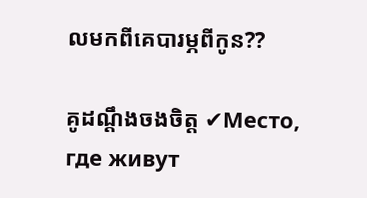លមកពីគេបារម្ភពីកូន??

គូដណ្តឹងចងចិត្ត ✔Место, где живут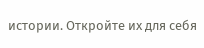истории. Откройте их для себя